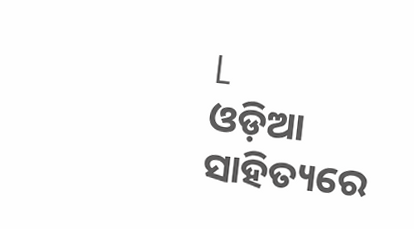L
ଓଡ଼ିଆ ସାହିତ୍ୟରେ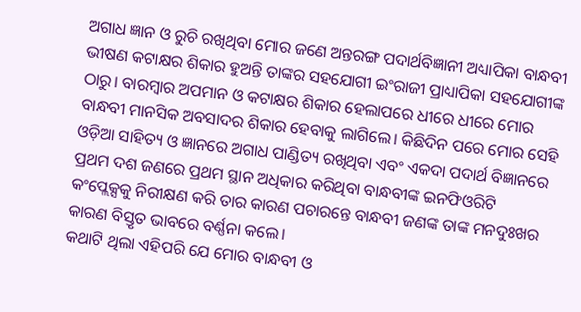ଅଗାଧ ଜ୍ଞାନ ଓ ରୁଚି ରଖିଥିବା ମୋର ଜଣେ ଅନ୍ତରଙ୍ଗ ପଦାର୍ଥବିଜ୍ଞାନୀ ଅଧ୍ୟାପିକା ବାନ୍ଧବୀ ଭୀଷଣ କଟାକ୍ଷର ଶିକାର ହୁଅନ୍ତି ତାଙ୍କର ସହଯୋଗୀ ଇଂରାଜୀ ପ୍ରାଧ୍ୟାପିକା ସହଯୋଗୀଙ୍କ ଠାରୁ। ବାରମ୍ବାର ଅପମାନ ଓ କଟାକ୍ଷର ଶିକାର ହେଲାପରେ ଧୀରେ ଧୀରେ ମୋର ବାନ୍ଧବୀ ମାନସିକ ଅବସାଦର ଶିକାର ହେବାକୁ ଲାଗିଲେ। କିଛିଦିନ ପରେ ମୋର ସେହି ଓଡ଼ିଆ ସାହିତ୍ୟ ଓ ଜ୍ଞାନରେ ଅଗାଧ ପାଣ୍ଡିତ୍ୟ ରଖିଥିବା ଏବଂ ଏକଦା ପଦାର୍ଥ ବିଜ୍ଞାନରେ ପ୍ରଥମ ଦଶ ଜଣରେ ପ୍ରଥମ ସ୍ଥାନ ଅଧିକାର କରିଥିବା ବାନ୍ଧବୀଙ୍କ ଇନଫିଓରିଟି କଂପ୍ଲେକ୍ସକୁ ନିରୀକ୍ଷଣ କରି ତାର କାରଣ ପଚାରନ୍ତେ ବାନ୍ଧବୀ ଜଣଙ୍କ ତାଙ୍କ ମନଦୁଃଖର କାରଣ ବିସ୍ତୃତ ଭାବରେ ବର୍ଣ୍ଣନା କଲେ।
କଥାଟି ଥିଲା ଏହିପରି ଯେ ମୋର ବାନ୍ଧବୀ ଓ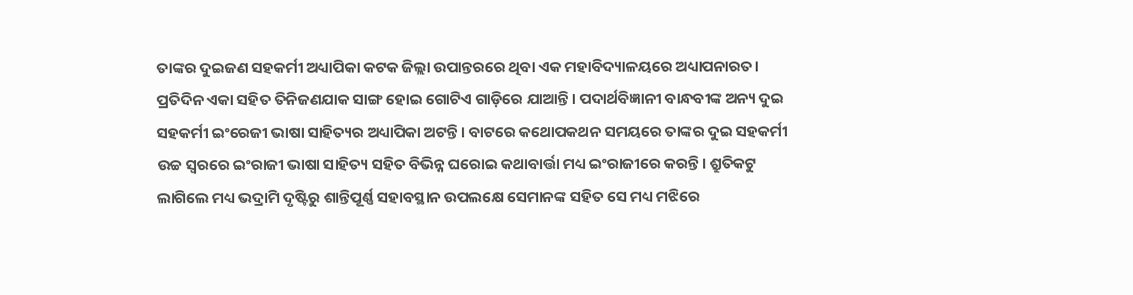ତାଙ୍କର ଦୁଇଜଣ ସହକର୍ମୀ ଅଧ୍ୟାପିକା କଟକ ଜିଲ୍ଲା ଉପାନ୍ତରରେ ଥିବା ଏକ ମହାବିଦ୍ୟାଳୟରେ ଅଧ୍ୟାପନାରତ। ପ୍ରତିଦିନ ଏକା ସହିତ ତିନିଜଣଯାକ ସାଙ୍ଗ ହୋଇ ଗୋଟିଏ ଗାଡ଼ିରେ ଯାଆନ୍ତି। ପଦାର୍ଥବିଜ୍ଞାନୀ ବାନ୍ଧବୀଙ୍କ ଅନ୍ୟ ଦୁଇ ସହକର୍ମୀ ଇଂରେଜୀ ଭାଷା ସାହିତ୍ୟର ଅଧ୍ୟାପିକା ଅଟନ୍ତି। ବାଟରେ କଥୋପକଥନ ସମୟରେ ତାଙ୍କର ଦୁଇ ସହକର୍ମୀ ଉଚ୍ଚ ସ୍ୱରରେ ଇଂରାଜୀ ଭାଷା ସାହିତ୍ୟ ସହିତ ବିଭିନ୍ନ ଘରୋଇ କଥାବାର୍ତ୍ତା ମଧ୍ୟ ଇଂରାଜୀରେ କରନ୍ତି। ଶ୍ରୁତିକଟୁ ଲାଗିଲେ ମଧ୍ୟ ଭଦ୍ରାମି ଦୃଷ୍ଟିରୁ ଶାନ୍ତିପୂର୍ଣ୍ଣ ସହାବସ୍ଥାନ ଉପଲକ୍ଷେ ସେମାନଙ୍କ ସହିତ ସେ ମଧ୍ୟ ମଝିରେ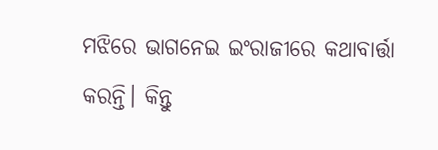ମଝିରେ ଭାଗନେଇ ଇଂରାଜୀରେ କଥାବାର୍ତ୍ତା କରନ୍ତି। କିନ୍ତୁ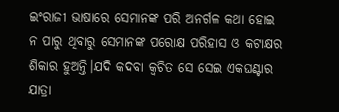ଇଂରାଜୀ ଭାଷାରେ ସେମାନଙ୍କ ପରି ଅନର୍ଗଳ କଥା ହୋଇ ନ ପାରୁ ଥିବାରୁ ସେମାନଙ୍କ ପରୋକ୍ଷ ପରିହାସ ଓ କଟାକ୍ଷର ଶିକାର ହୁଅନ୍ତି।ଯଦି କଦବା କ୍ଵଚିତ ସେ ସେଇ ଏକଘଣ୍ଟାର ଯାତ୍ରା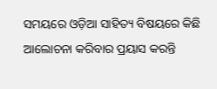ସମୟରେ ଓଡ଼ିଆ ସାହିତ୍ୟ ବିଷୟରେ କିଛି ଆଲୋଚନା କରିବାର ପ୍ରୟାସ କରନ୍ତି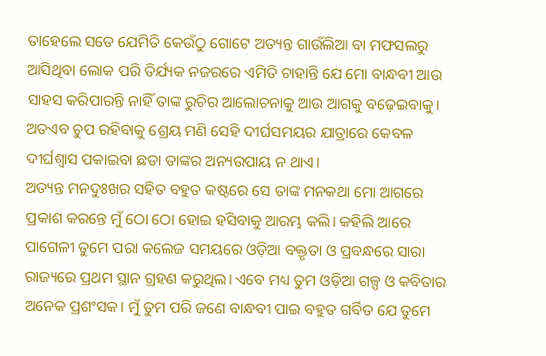ତାହେଲେ ସତେ ଯେମିତି କେଉଁଠୁ ଗୋଟେ ଅତ୍ୟନ୍ତ ଗାଉଁଲିଆ ବା ମଫସଲରୁ ଆସିଥିବା ଲୋକ ପରି ତିର୍ଯ୍ୟକ ନଜରରେ ଏମିତି ଚାହାନ୍ତି ଯେ ମୋ ବାନ୍ଧବୀ ଆଉ ସାହସ କରିପାରନ୍ତି ନାହିଁ ତାଙ୍କ ରୁଚିର ଆଲୋଚନାକୁ ଆଉ ଆଗକୁ ବଢ଼େଇବାକୁ। ଅତଏବ ଚୁପ ରହିବାକୁ ଶ୍ରେୟ ମଣି ସେହି ଦୀର୍ଘସମୟର ଯାତ୍ରାରେ କେବଳ ଦୀର୍ଘଶ୍ବାସ ପକାଇବା ଛଡା ତାଙ୍କର ଅନ୍ୟଉପାୟ ନ ଥାଏ।
ଅତ୍ୟନ୍ତ ମନଦୁଃଖର ସହିତ ବହୁତ କଷ୍ଟରେ ସେ ତାଙ୍କ ମନକଥା ମୋ ଆଗରେ ପ୍ରକାଶ କରନ୍ତେ ମୁଁ ଠୋ ଠୋ ହୋଇ ହସିବାକୁ ଆରମ୍ଭ କଲି। କହିଲି ଆରେ ପାଗେଳୀ ତୁମେ ପରା କଲେଜ ସମୟରେ ଓଡ଼ିଆ ବକ୍ତୃତା ଓ ପ୍ରବନ୍ଧରେ ସାରା ରାଜ୍ୟରେ ପ୍ରଥମ ସ୍ଥାନ ଗ୍ରହଣ କରୁଥିଲ। ଏବେ ମଧ୍ୟ ତୁମ ଓଡ଼ିଆ ଗଳ୍ପ ଓ କବିତାର ଅନେକ ପ୍ରଶଂସକ। ମୁଁ ତୁମ ପରି ଜଣେ ବାନ୍ଧବୀ ପାଇ ବହୁତ ଗର୍ବିତ ଯେ ତୁମେ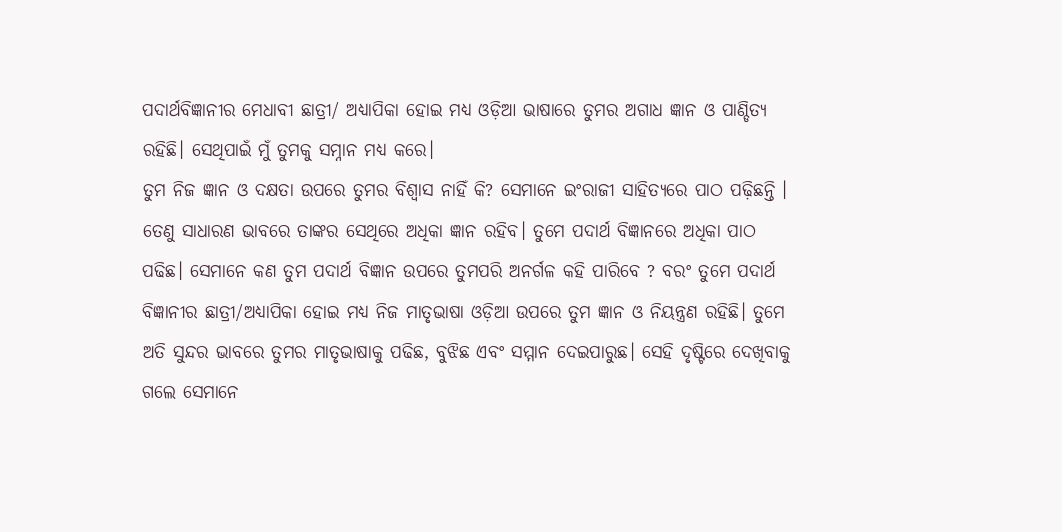ପଦାର୍ଥବିଜ୍ଞାନୀର ମେଧାବୀ ଛାତ୍ରୀ/ ଅଧ୍ୟାପିକା ହୋଇ ମଧ୍ୟ ଓଡ଼ିଆ ଭାଷାରେ ତୁମର ଅଗାଧ ଜ୍ଞାନ ଓ ପାଣ୍ଡିତ୍ୟ ରହିଛି। ସେଥିପାଇଁ ମୁଁ ତୁମକୁ ସମ୍ନାନ ମଧ୍ୟ କରେ।
ତୁମ ନିଜ ଜ୍ଞାନ ଓ ଦକ୍ଷତା ଉପରେ ତୁମର ବିଶ୍ୱାସ ନାହିଁ କି? ସେମାନେ ଇଂରାଜୀ ସାହିତ୍ୟରେ ପାଠ ପଢ଼ିଛନ୍ତି । ତେଣୁ ସାଧାରଣ ଭାବରେ ତାଙ୍କର ସେଥିରେ ଅଧିକା ଜ୍ଞାନ ରହିବ। ତୁମେ ପଦାର୍ଥ ବିଜ୍ଞାନରେ ଅଧିକା ପାଠ ପଢିଛ। ସେମାନେ କଣ ତୁମ ପଦାର୍ଥ ବିଜ୍ଞାନ ଉପରେ ତୁମପରି ଅନର୍ଗଳ କହି ପାରିବେ ? ବରଂ ତୁମେ ପଦାର୍ଥ ବିଜ୍ଞାନୀର ଛାତ୍ରୀ/ଅଧ୍ୟାପିକା ହୋଇ ମଧ୍ୟ ନିଜ ମାତୃଭାଷା ଓଡ଼ିଆ ଉପରେ ତୁମ ଜ୍ଞାନ ଓ ନିୟନ୍ତ୍ରଣ ରହିଛି। ତୁମେ ଅତି ସୁନ୍ଦର ଭାବରେ ତୁମର ମାତୃଭାଷାକୁ ପଢିଛ, ବୁଝିଛ ଏବଂ ସମ୍ମାନ ଦେଇପାରୁଛ। ସେହି ଦୃଷ୍ଟିରେ ଦେଖିବାକୁ ଗଲେ ସେମାନେ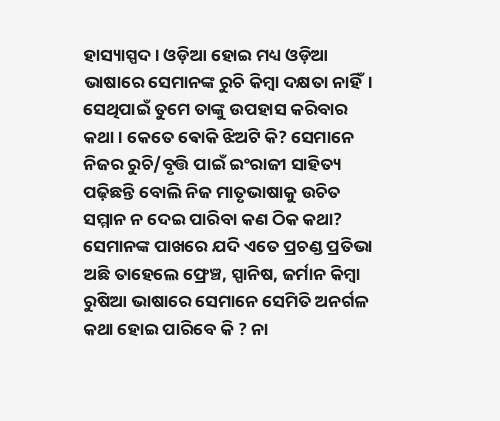ହାସ୍ୟାସ୍ପଦ। ଓଡ଼ିଆ ହୋଇ ମଧ୍ୟ ଓଡ଼ିଆ ଭାଷାରେ ସେମାନଙ୍କ ରୁଚି କିମ୍ବା ଦକ୍ଷତା ନାହିଁ। ସେଥିପାଇଁ ତୁମେ ତାଙ୍କୁ ଉପହାସ କରିବାର କଥା। କେତେ ଵୋକି ଝିଅଟି କି? ସେମାନେ ନିଜର ରୁଚି/ବୃତ୍ତି ପାଇଁ ଇଂରାଜୀ ସାହିତ୍ୟ ପଢ଼ିଛନ୍ତି ବୋଲି ନିଜ ମାତୃଭାଷାକୁ ଉଚିତ ସମ୍ମାନ ନ ଦେଇ ପାରିବା କଣ ଠିକ କଥା? ସେମାନଙ୍କ ପାଖରେ ଯଦି ଏତେ ପ୍ରଚଣ୍ଡ ପ୍ରତିଭା ଅଛି ତାହେଲେ ଫ୍ରେଞ୍ଚ, ସ୍ପାନିଷ, ଜର୍ମାନ କିମ୍ବା ରୁଷିଆ ଭାଷାରେ ସେମାନେ ସେମିତି ଅନର୍ଗଳ କଥା ହୋଇ ପାରିବେ କି ? ନା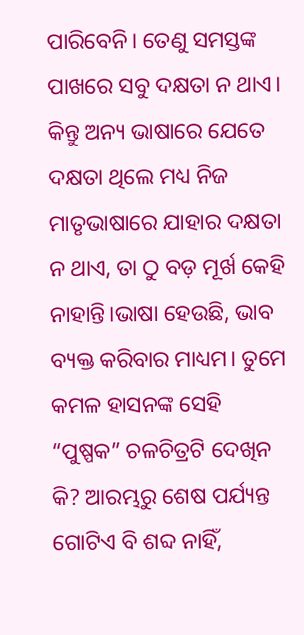ପାରିବେନି। ତେଣୁ ସମସ୍ତଙ୍କ ପାଖରେ ସବୁ ଦକ୍ଷତା ନ ଥାଏ। କିନ୍ତୁ ଅନ୍ୟ ଭାଷାରେ ଯେତେ ଦକ୍ଷତା ଥିଲେ ମଧ୍ୟ ନିଜ ମାତୃଭାଷାରେ ଯାହାର ଦକ୍ଷତା ନ ଥାଏ, ତା ଠୁ ବଡ଼ ମୂର୍ଖ କେହି ନାହାନ୍ତି।ଭାଷା ହେଉଛି, ଭାବ ବ୍ୟକ୍ତ କରିବାର ମାଧ୍ୟମ। ତୁମେ କମଳ ହାସନଙ୍କ ସେହି “ପୁଷ୍ପକ” ଚଳଚିତ୍ରଟି ଦେଖିନ କି? ଆରମ୍ଭରୁ ଶେଷ ପର୍ଯ୍ୟନ୍ତ ଗୋଟିଏ ବି ଶବ୍ଦ ନାହିଁ,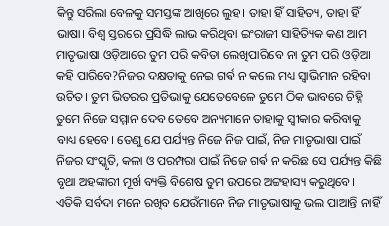କିନ୍ତୁ ସରିଲା ବେଳକୁ ସମସ୍ତଙ୍କ ଆଖିରେ ଲୁହ। ତାହା ହିଁ ସାହିତ୍ୟ, ତାହା ହିଁ ଭାଷା। ବିଶ୍ୱ ସ୍ତରରେ ପ୍ରସିଦ୍ଧି ଲାଭ କରିଥିବା ଇଂରାଜୀ ସାହିତ୍ୟିକ କଣ ଆମ ମାତୃଭାଷା ଓଡ଼ିଆରେ ତୁମ ପରି କବିତା ଲେଖିପାରିବେ ନା ତୁମ ପରି ଓଡ଼ିଆ କହି ପାରିବେ?ନିଜର ଦକ୍ଷତାକୁ ନେଇ ଗର୍ଵ ନ କଲେ ମଧ୍ୟ ସ୍ୱାଭିମାନ ରହିବା ଉଚିତ। ତୁମ ଭିତରର ପ୍ରତିଭାକୁ ଯେତେବେଳେ ତୁମେ ଠିକ ଭାବରେ ଚିହ୍ନି ତୁମେ ନିଜେ ସମ୍ମାନ ଦେବ ତେବେ ଅନ୍ୟମାନେ ତାହାକୁ ସ୍ୱୀକାର କରିବାକୁ ବାଧ୍ୟ ହେବେ। ତେଣୁ ଯେ ପର୍ଯ୍ୟନ୍ତ ନିଜେ ନିଜ ପାଇଁ, ନିଜ ମାତୃଭାଷା ପାଇଁ ନିଜର ସଂସ୍କୃତି, କଳା ଓ ପରମ୍ପରା ପାଇଁ ନିଜେ ଗର୍ଵ ନ କରିଛ ସେ ପର୍ଯ୍ୟନ୍ତ କିଛି ବୃଥା ଅହଙ୍କାରୀ ମୂର୍ଖ ବ୍ୟକ୍ତି ବିଶେଷ ତୁମ ଉପରେ ଅଟ୍ଟହାସ୍ୟ କରୁଥିବେ। ଏତିକି ସର୍ବଦା ମନେ ରଖିବ ଯେଉଁମାନେ ନିଜ ମାତୃଭାଷାକୁ ଭଲ ପାଆନ୍ତି ନାହିଁ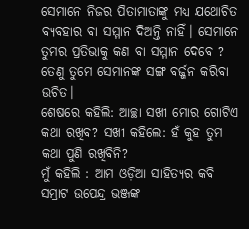ସେମାନେ ନିଜର ପିତାମାତାଙ୍କୁ ମଧ୍ୟ ଯଥୋଚିତ ବ୍ୟବହାର ବା ସମ୍ମାନ ଦିଅନ୍ତି ନାହିଁ। ସେମାନେ ତୁମର ପ୍ରତିଭାକୁ କଣ ବା ସମ୍ମାନ ଦେବେ ? ତେଣୁ ତୁମେ ସେମାନଙ୍କ ସଙ୍ଗ ବର୍ଜ୍ଜନ କରିବା ଉଚିତ।
ଶେଷରେ କହିଲି: ଆଚ୍ଛା ସଖୀ ମୋର ଗୋଟିଏ କଥା ରଖିବ? ସଖୀ କହିଲେ: ହଁ କୁହ ତୁମ କଥା ପୁଣି ରଖିବିନି?
ମୁଁ କହିଲି : ଆମ ଓଡ଼ିଆ ସାହିତ୍ୟର କବି ସମ୍ରାଟ ଉପେନ୍ଦ୍ର ଭଞ୍ଜଙ୍କ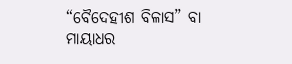“ବୈଦେହୀଶ ବିଳାସ” ବା ମାୟାଧର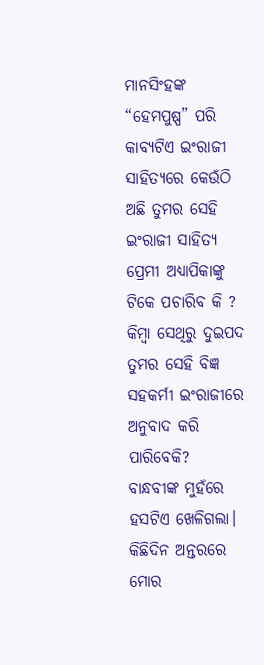ମାନସିଂହଙ୍କ “ହେମପୁଷ୍ପ” ପରି କାବ୍ୟଟିଏ ଇଂରାଜୀ ସାହିତ୍ୟରେ କେଉଁଠି ଅଛି ତୁମର ସେହି ଇଂରାଜୀ ସାହିତ୍ୟ ପ୍ରେମୀ ଅଧ୍ୟାପିକାଙ୍କୁ ଟିକେ ପଚାରିବ କି ? କିମ୍ବା ସେଥିରୁ ଦୁଇପଦ ତୁମର ସେହି ବିଜ୍ଞ ସହକର୍ମୀ ଇଂରାଜୀରେ ଅନୁବାଦ କରି ପାରିବେକି?
ବାନ୍ଧବୀଙ୍କ ମୁହଁରେ ହସଟିଏ ଖେଳିଗଲା।
କିଛିଦିନ ଅନ୍ତରରେ ମୋର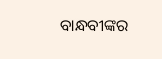ବାନ୍ଧବୀଙ୍କର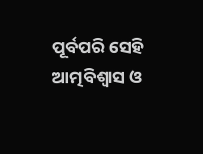ପୂର୍ବପରି ସେହି ଆତ୍ମବିଶ୍ବାସ ଓ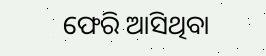ଫେରି ଆସିଥିବା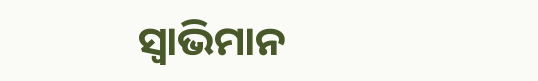ସ୍ୱାଭିମାନ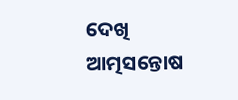ଦେଖି ଆତ୍ମସନ୍ତୋଷ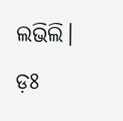ଲଭିଲି।
ଡ଼ଃ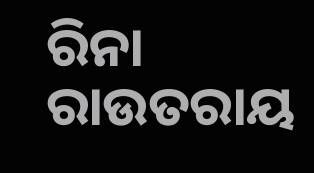ରିନା ରାଉତରାୟ